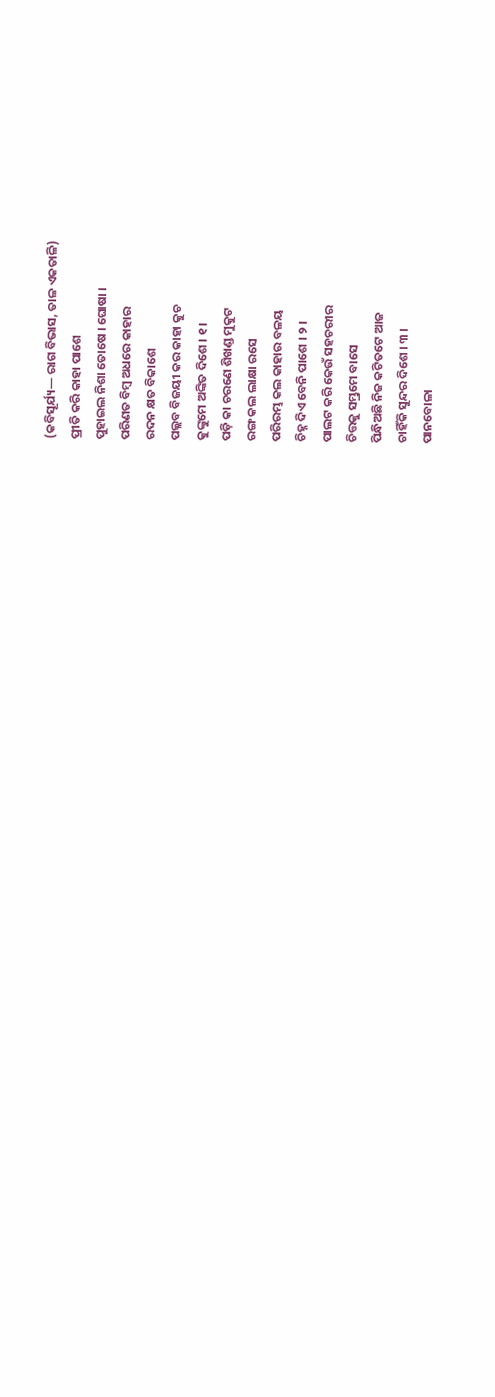(କବିସୂର୍ଯ୍ୟ— ରାଗ ବିଭାସ, ତାଳ ଏକତାଳି)
ପ୍ରୀତି କରି କାହା ପାଶେ
ପୁହାଇଲ ନିଶା ତୋଷେ । ଘୋଷା ।
ପରିଣତ ବିମ୍ବ ଅଧରେ କାହାର
ରଦନ କ୍ଷତ ବିକାଶେ
ପଲ୍ଲବ ବିଜୟୀ କର କାହା କୁଚ
କୁଙ୍କୁମେ ଅଙ୍କିତ ଦିଶେ । ୧ ।
ପଡ଼ି କା ଚରଣେ ଶିଖଣ୍ଡ ମୁକୁଟ
ରଙ୍ଗ କଲ ଲାକ୍ଷା ରସେ
ପରିରମ୍ଭ କଲ କାହାର ବଳୟ
ଚିହ୍ନ ଦିଏ ବେନି ପାଶେ । ୨ ।
ପାଲଟ କରି କେଉଁ ସହଚରୀର
ଚିତ୍ତକୁ ସମ୍ଭ୍ରମେ ବାସେ
ପିନ୍ଧିଅଛି ନିଜ କଟିତଟେ ଆଜ
ଚାହିଁକି ସୁନ୍ଦର ଦିଶେ । ୩ ।
ପାନବୋଳା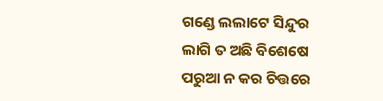ଗଣ୍ଡେ ଲଲାଟେ ସିନ୍ଦୁର
ଲାଗି ତ ଅଛି ବିଶେଷେ
ପରୁଆ ନ କର ଚିତ୍ତରେ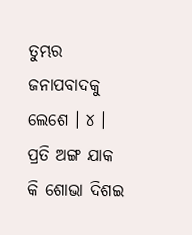ତୁମ୍ଭର
ଜନାପବାଦକୁ ଲେଶେ । ୪ ।
ପ୍ରତି ଅଙ୍ଗ ଯାକ କି ଶୋଭା ଦିଶଇ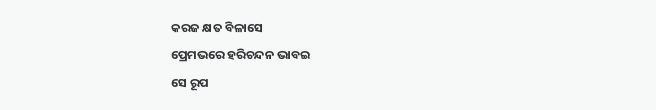କରଜ କ୍ଷତ ବିଳାସେ
ପ୍ରେମଭରେ ହରିଚନ୍ଦନ ଭାବଇ
ସେ ରୂପ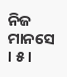ନିଜ ମାନସେ । ୫ ।